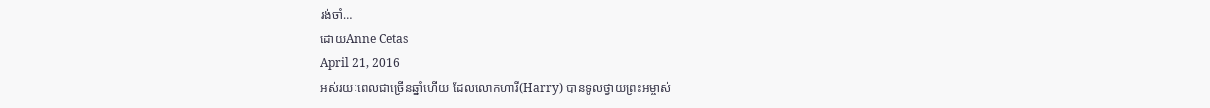រង់ចាំ…
ដោយAnne Cetas
April 21, 2016
អស់រយៈពេលជាច្រើនឆ្នាំហើយ ដែលលោកហារី(Harry) បានទូលថ្វាយព្រះអម្ចាស់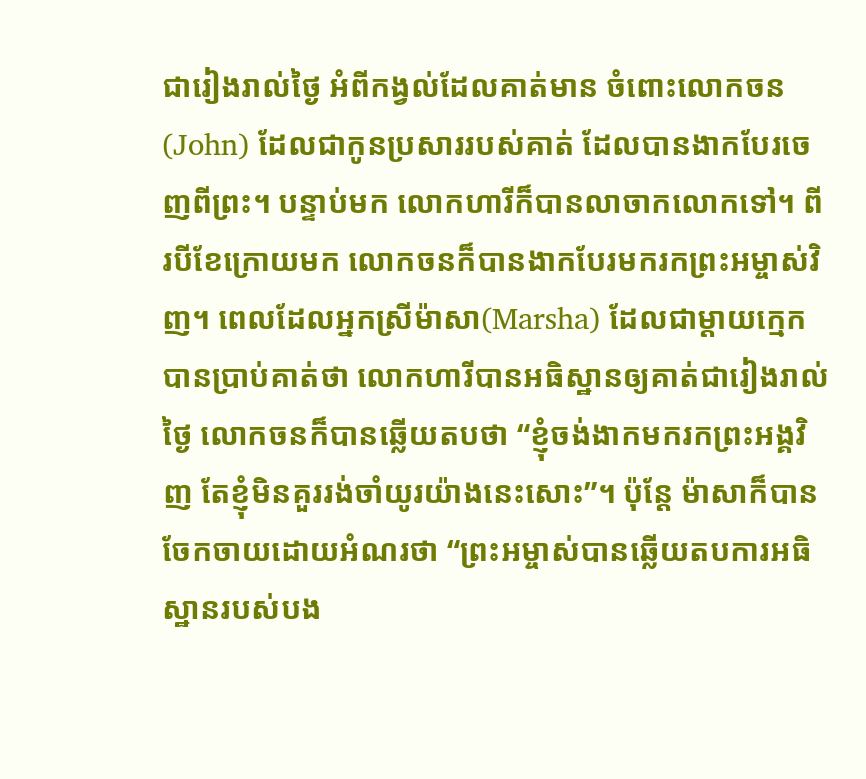ជារៀងរាល់ថ្ងៃ អំពីកង្វល់ដែលគាត់មាន ចំពោះលោកចន(John) ដែលជាកូនប្រសាររបស់គាត់ ដែលបានងាកបែរចេញពីព្រះ។ បន្ទាប់មក លោកហារីក៏បានលាចាកលោកទៅ។ ពីរបីខែក្រោយមក លោកចនក៏បានងាកបែរមករកព្រះអម្ចាស់វិញ។ ពេលដែលអ្នកស្រីម៉ាសា(Marsha) ដែលជាម្តាយក្មេក បានប្រាប់គាត់ថា លោកហារីបានអធិស្ឋានឲ្យគាត់ជារៀងរាល់ថ្ងៃ លោកចនក៏បានឆ្លើយតបថា “ខ្ញុំចង់ងាកមករកព្រះអង្គវិញ តែខ្ញុំមិនគួររង់ចាំយូរយ៉ាងនេះសោះ”។ ប៉ុន្តែ ម៉ាសាក៏បានចែកចាយដោយអំណរថា “ព្រះអម្ចាស់បានឆ្លើយតបការអធិស្ឋានរបស់បង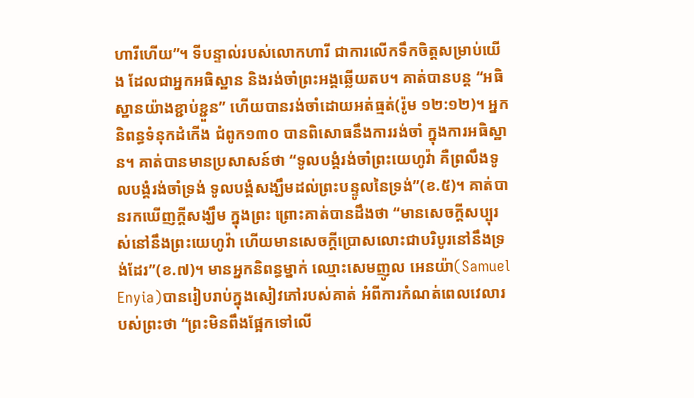ហារីហើយ”។ ទីបន្ទាល់របស់លោកហារី ជាការលើកទឹកចិត្តសម្រាប់យើង ដែលជាអ្នកអធិស្ឋាន និងរង់ចាំព្រះអង្គឆ្លើយតប។ គាត់បានបន្ត “អធិស្ឋានយ៉ាងខ្ជាប់ខ្ជួន” ហើយបានរង់ចាំដោយអត់ធ្មត់(រ៉ូម ១២:១២)។ អ្នកនិពន្ធទំនុកដំកើង ជំពូក១៣០ បានពិសោធនឹងការរង់ចាំ ក្នុងការអធិស្ឋាន។ គាត់បានមានប្រសាសន៍ថា “ទូលបង្គំរង់ចាំព្រះយេហូវ៉ា គឺព្រលឹងទូលបង្គំរង់ចាំទ្រង់ ទូលបង្គំសង្ឃឹមដល់ព្រះបន្ទូលនៃទ្រង់”(ខ.៥)។ គាត់បានរកឃើញក្តីសង្ឃឹម ក្នុងព្រះ ព្រោះគាត់បានដឹងថា “មានសេចក្តីសប្បុរស់នៅនឹងព្រះយេហូវ៉ា ហើយមានសេចក្តីប្រោសលោះជាបរិបូរនៅនឹងទ្រង់ដែរ”(ខ.៧)។ មានអ្នកនិពន្ធម្នាក់ ឈ្មោះសេមញូល អេនយ៉ា(Samuel Enyia)បានរៀបរាប់ក្នុងសៀវភៅរបស់គាត់ អំពីការកំណត់ពេលវេលារបស់ព្រះថា “ព្រះមិនពឹងផ្អែកទៅលើ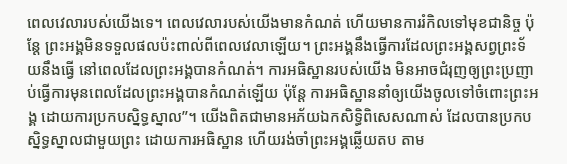ពេលវេលារបស់យើងទេ។ ពេលវេលារបស់យើងមានកំណត់ ហើយមានការរំកិលទៅមុខជានិច្ច ប៉ុន្តែ ព្រះអង្គមិនទទួលផលប៉ះពាល់ពីពេលវេលាឡើយ។ ព្រះអង្គនឹងធ្វើការដែលព្រះអង្គសព្វព្រះទ័យនឹងធ្វើ នៅពេលដែលព្រះអង្គបានកំណត់។ ការអធិស្ឋានរបស់យើង មិនអាចជំរុញឲ្យព្រះប្រញាប់ធ្វើការមុនពេលដែលព្រះអង្គបានកំណត់ឡើយ ប៉ុន្តែ ការអធិស្ឋាននាំឲ្យយើងចូលទៅចំពោះព្រះអង្គ ដោយការប្រកបស្និទ្ធស្នាល”។ យើងពិតជាមានអភ័យឯកសិទ្ធិពិសេសណាស់ ដែលបានប្រកបស្និទ្ធស្នាលជាមួយព្រះ ដោយការអធិស្ឋាន ហើយរង់ចាំព្រះអង្គឆ្លើយតប តាម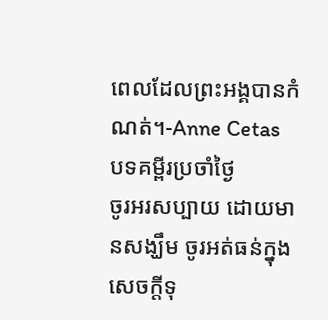ពេលដែលព្រះអង្គបានកំណត់។-Anne Cetas
បទគម្ពីរប្រចាំថ្ងៃ
ចូរអរសប្បាយ ដោយមានសង្ឃឹម ចូរអត់ធន់ក្នុងសេចក្តីទុ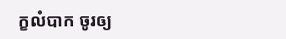ក្ខលំបាក ចូរឲ្យ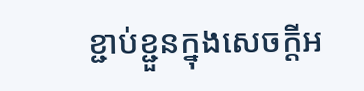ខ្ជាប់ខ្ជួនក្នុងសេចក្តីអ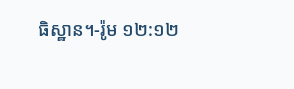ធិស្ឋាន។-រ៉ូម ១២:១២